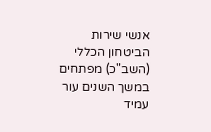אנשי שירות הביטחון הכללי (השב"כ) מפתחים במשך השנים עור עמיד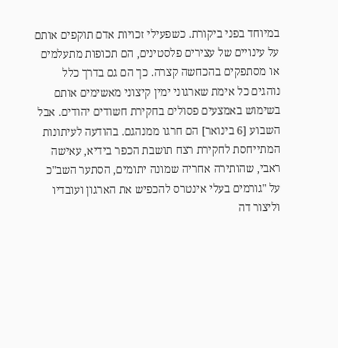במיוחד בפני ביקורת. כשפעילי זכויות אדם תוקפים אותם על עינויים של עצירים פלסטינים, הם תכופות מתעלמים או מסתפקים בהכחשה קצרה. כך הם גם בדרך כלל נוהגים כל אימת שארגוני ימין קיצוני מאשימים אותם בשימוש באמצעים פסולים בחקירת חשודים יהודים. אבל השבוע [6 בינואר] הם חרגו ממנהגם. בהודעה לעיתונות המתייחסת לחקירת רצח תושבת הכפר בידיא, עאישה ראבי, שהותירה אחריה שמונה יתומים, הסתער השב"כ על "גורמים בעלי אינטרס להכפיש את הארגון ועובדיו וליצור דה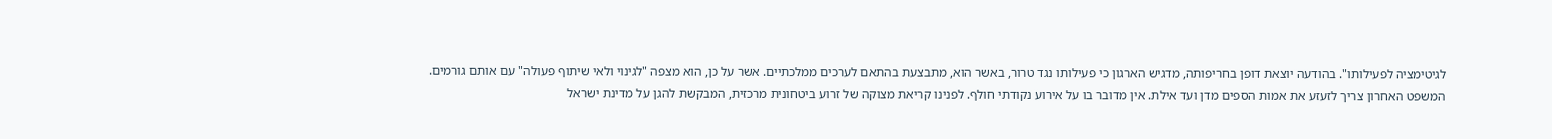לגיטימציה לפעילותו". בהודעה יוצאת דופן בחריפותה, מדגיש הארגון כי פעילותו נגד טרור, באשר הוא, מתבצעת בהתאם לערכים ממלכתיים. אשר על כן, הוא מצפה "לגינוי ולאי שיתוף פעולה" עם אותם גורמים.
המשפט האחרון צריך לזעזע את אמות הספים מדן ועד אילת. אין מדובר בו על אירוע נקודתי חולף. לפנינו קריאת מצוקה של זרוע ביטחונית מרכזית, המבקשת להגן על מדינת ישראל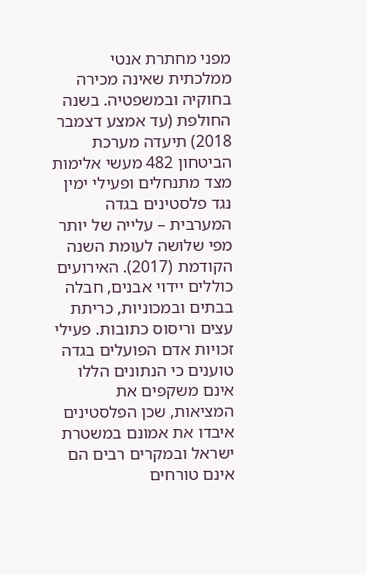מפני מחתרת אנטי ממלכתית שאינה מכירה בחוקיה ובמשפטיה. בשנה החולפת (עד אמצע דצמבר 2018) תיעדה מערכת הביטחון 482 מעשי אלימות מצד מתנחלים ופעילי ימין נגד פלסטינים בגדה המערבית – עלייה של יותר מפי שלושה לעומת השנה הקודמת (2017). האירועים כוללים יידוי אבנים, חבלה בבתים ובמכוניות, כריתת עצים וריסוס כתובות. פעילי זכויות אדם הפועלים בגדה טוענים כי הנתונים הללו אינם משקפים את המציאות, שכן הפלסטינים איבדו את אמונם במשטרת ישראל ובמקרים רבים הם אינם טורחים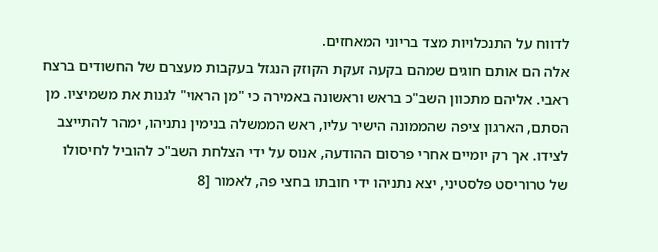לדווח על התנכלויות מצד בריוני המאחזים.
אלה הם אותם חוגים שמהם בקעה זעקת הקוזק הנגזל בעקבות מעצרם של החשודים ברצח ראבי. אליהם מתכוון השב"כ בראש וראשונה באמירה כי "מן הראוי" לגנות את משמיציו. מן הסתם, הארגון ציפה שהממונה הישיר עליו, ראש הממשלה בנימין נתניהו, ימהר להתייצב לצידו. אך רק יומיים אחרי פרסום ההודעה, אנוס על ידי הצלחת השב"כ להוביל לחיסולו של טרוריסט פלסטיני, יצא נתניהו ידי חובתו בחצי פה, לאמור [8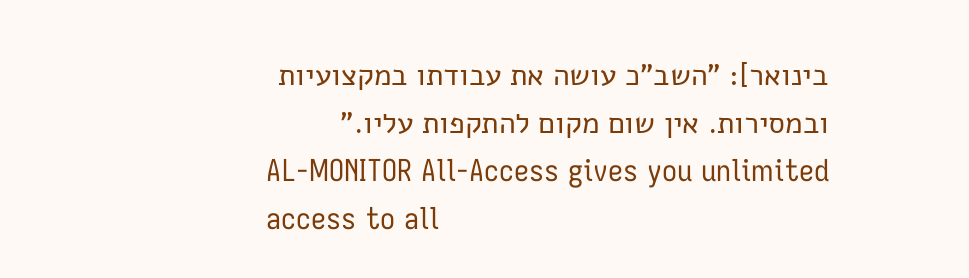בינואר]: "השב"כ עושה את עבודתו במקצועיות ובמסירות. אין שום מקום להתקפות עליו."
AL-MONITOR All-Access gives you unlimited access to all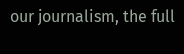our journalism, the full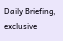Daily Briefing, exclusive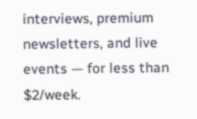interviews, premium newsletters, and live events — for less than $2/week.